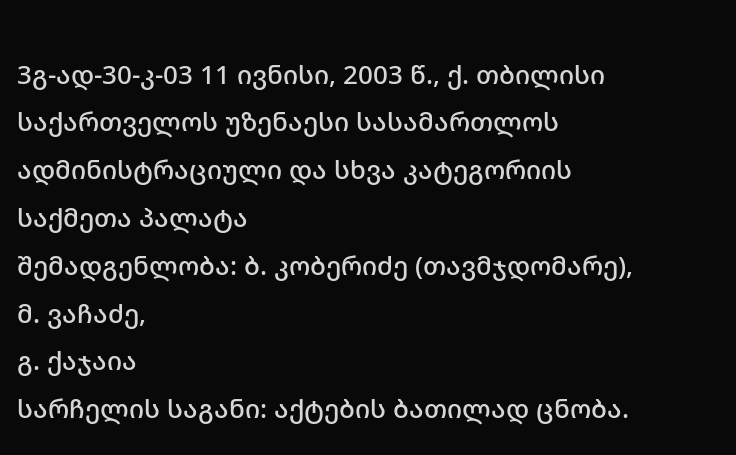3გ-ად-30-კ-03 11 ივნისი, 2003 წ., ქ. თბილისი
საქართველოს უზენაესი სასამართლოს ადმინისტრაციული და სხვა კატეგორიის საქმეთა პალატა
შემადგენლობა: ბ. კობერიძე (თავმჯდომარე),
მ. ვაჩაძე,
გ. ქაჯაია
სარჩელის საგანი: აქტების ბათილად ცნობა.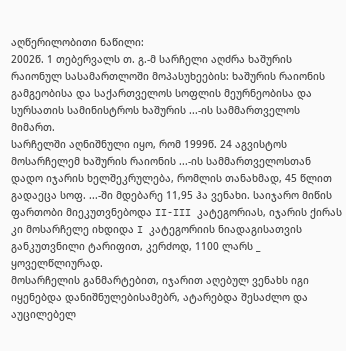აღწერილობითი ნაწილი:
2002წ. 1 თებერვალს თ. გ.-მ სარჩელი აღძრა ხაშურის რაიონულ სასამართლოში მოპასუხეების: ხაშურის რაიონის გამგეობისა და საქართველოს სოფლის მეურნეობისა და სურსათის სამინისტროს ხაშურის ...-ის სამმართველოს მიმართ.
სარჩელში აღნიშნული იყო, რომ 1999წ. 24 აგვისტოს მოსარჩელემ ხაშურის რაიონის ...-ის სამმართველოსთან დადო იჯარის ხელშეკრულება, რომლის თანახმად, 45 წლით გადაეცა სოფ. ...-ში მდებარე 11,95 ჰა ვენახი. საიჯარო მიწის ფართობი მიეკუთვნებოდა II-III კატეგორიას, იჯარის ქირას კი მოსარჩელე იხდიდა I კატეგორიის ნიადაგისათვის განკუთვნილი ტარიფით, კერძოდ, 1100 ლარს _ ყოველწლიურად.
მოსარჩელის განმარტებით, იჯარით აღებულ ვენახს იგი იყენებდა დანიშნულებისამებრ, ატარებდა შესაძლო და აუცილებელ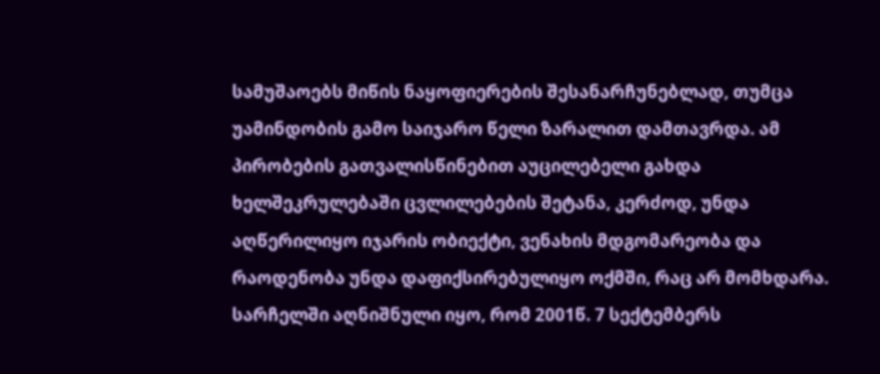სამუშაოებს მიწის ნაყოფიერების შესანარჩუნებლად, თუმცა უამინდობის გამო საიჯარო წელი ზარალით დამთავრდა. ამ პირობების გათვალისწინებით აუცილებელი გახდა ხელშეკრულებაში ცვლილებების შეტანა, კერძოდ, უნდა აღწერილიყო იჯარის ობიექტი, ვენახის მდგომარეობა და რაოდენობა უნდა დაფიქსირებულიყო ოქმში, რაც არ მომხდარა.
სარჩელში აღნიშნული იყო, რომ 2001წ. 7 სექტემბერს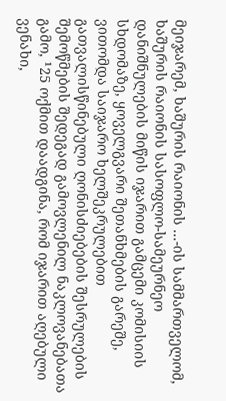მეიჯარემ, ხაშურის რაიონის ...-ის სამმართველომ, ხაშურის რაიონის სასოფლო-სამეურნეო დანიშნულების მიწის იჯარით გამცემი კომისიის სხდომაზე, ყოველგვარი შეთანხმების გარეშე, ვითომდა საიჯარო ხელშეკრულებით გათვალისწინებული ღონისძიებების შესრულების შემოწმების შედეგად გამოვლენილ ნაკლოვანებათა გამო, ¹25 ოქმით დაადგინა, რომ იჯარით აღებული ვენახი,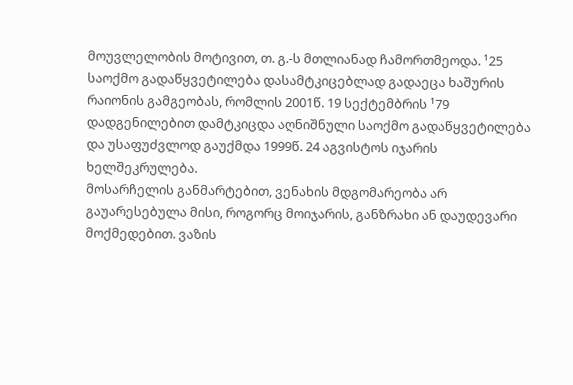მოუვლელობის მოტივით, თ. გ.-ს მთლიანად ჩამორთმეოდა. ¹25 საოქმო გადაწყვეტილება დასამტკიცებლად გადაეცა ხაშურის რაიონის გამგეობას, რომლის 2001წ. 19 სექტემბრის ¹79 დადგენილებით დამტკიცდა აღნიშნული საოქმო გადაწყვეტილება და უსაფუძვლოდ გაუქმდა 1999წ. 24 აგვისტოს იჯარის ხელშეკრულება.
მოსარჩელის განმარტებით, ვენახის მდგომარეობა არ გაუარესებულა მისი, როგორც მოიჯარის, განზრახი ან დაუდევარი მოქმედებით. ვაზის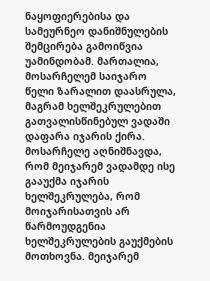ნაყოფიერებისა და სამეურნეო დანიშნულების შემცირება გამოიწვია უამინდობამ. მართალია, მოსარჩელემ საიჯარო წელი ზარალით დაასრულა, მაგრამ ხელშეკრულებით გათვალისწინებულ ვადაში დაფარა იჯარის ქირა.
მოსარჩელე აღნიშნავდა, რომ მეიჯარემ ვადამდე ისე გააუქმა იჯარის ხელშეკრულება, რომ მოიჯარისათვის არ წარმოუდგენია ხელშეკრულების გაუქმების მოთხოვნა. მეიჯარემ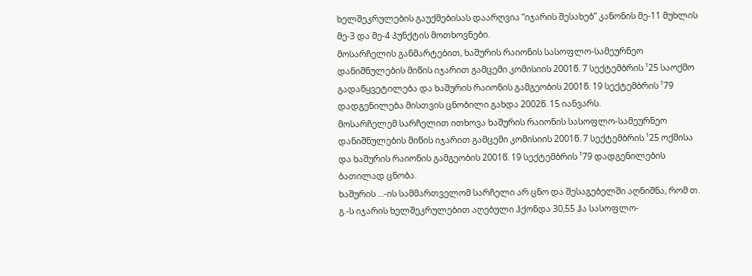ხელშეკრულების გაუქმებისას დაარღვია “იჯარის შესახებ” კანონის მე-11 მუხლის მე-3 და მე-4 პუნქტის მოთხოვნები.
მოსარჩელის განმარტებით, ხაშურის რაიონის სასოფლო-სამეურნეო დანიშნულების მიწის იჯარით გამცემი კომისიის 2001წ. 7 სექტემბრის ¹25 საოქმო გადაწყვეტილება და ხაშურის რაიონის გამგეობის 2001წ. 19 სექტემბრის ¹79 დადგენილება მისთვის ცნობილი გახდა 2002წ. 15 იანვარს.
მოსარჩელემ სარჩელით ითხოვა ხაშურის რაიონის სასოფლო-სამეურნეო დანიშნულების მიწის იჯარით გამცემი კომისიის 2001წ. 7 სექტემბრის ¹25 ოქმისა და ხაშურის რაიონის გამგეობის 2001წ. 19 სექტემბრის ¹79 დადგენილების ბათილად ცნობა.
ხაშურის ...-ის სამმართველომ სარჩელი არ ცნო და შესაგებელში აღნიშნა, რომ თ. გ.-ს იჯარის ხელშეკრულებით აღებული ჰქონდა 30,55 ჰა სასოფლო-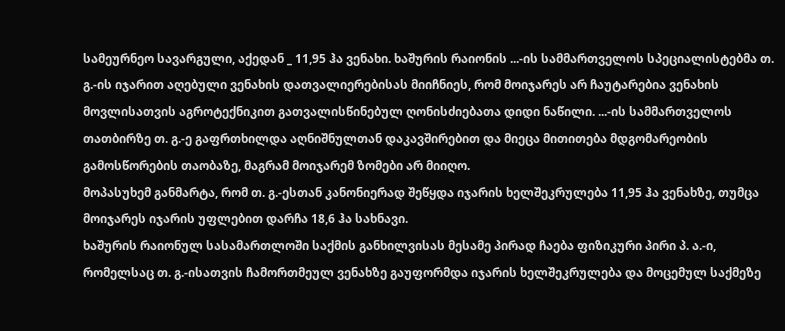სამეურნეო სავარგული, აქედან _ 11,95 ჰა ვენახი. ხაშურის რაიონის ...-ის სამმართველოს სპეციალისტებმა თ. გ.-ის იჯარით აღებული ვენახის დათვალიერებისას მიიჩნიეს, რომ მოიჯარეს არ ჩაუტარებია ვენახის მოვლისათვის აგროტექნიკით გათვალისწინებულ ღონისძიებათა დიდი ნაწილი. ...-ის სამმართველოს თათბირზე თ. გ.-ე გაფრთხილდა აღნიშნულთან დაკავშირებით და მიეცა მითითება მდგომარეობის გამოსწორების თაობაზე, მაგრამ მოიჯარემ ზომები არ მიიღო.
მოპასუხემ განმარტა, რომ თ. გ.-ესთან კანონიერად შეწყდა იჯარის ხელშეკრულება 11,95 ჰა ვენახზე, თუმცა მოიჯარეს იჯარის უფლებით დარჩა 18,6 ჰა სახნავი.
ხაშურის რაიონულ სასამართლოში საქმის განხილვისას მესამე პირად ჩაება ფიზიკური პირი პ. ა.-ი, რომელსაც თ. გ.-ისათვის ჩამორთმეულ ვენახზე გაუფორმდა იჯარის ხელშეკრულება და მოცემულ საქმეზე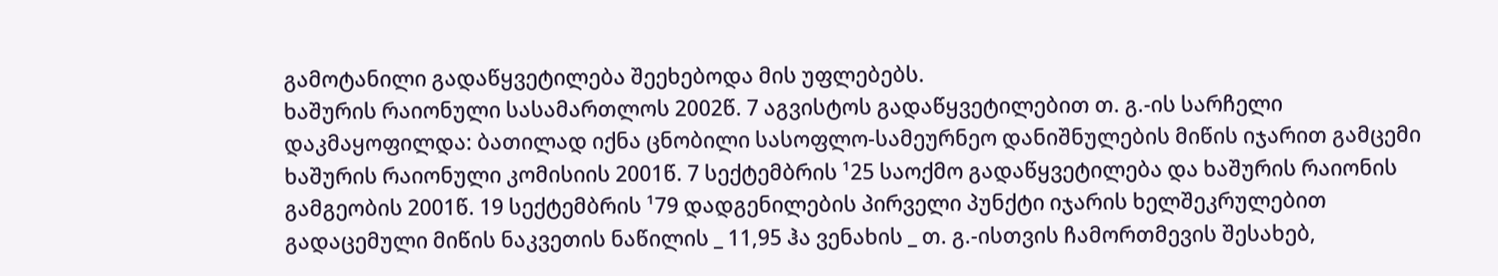გამოტანილი გადაწყვეტილება შეეხებოდა მის უფლებებს.
ხაშურის რაიონული სასამართლოს 2002წ. 7 აგვისტოს გადაწყვეტილებით თ. გ.-ის სარჩელი დაკმაყოფილდა: ბათილად იქნა ცნობილი სასოფლო-სამეურნეო დანიშნულების მიწის იჯარით გამცემი ხაშურის რაიონული კომისიის 2001წ. 7 სექტემბრის ¹25 საოქმო გადაწყვეტილება და ხაშურის რაიონის გამგეობის 2001წ. 19 სექტემბრის ¹79 დადგენილების პირველი პუნქტი იჯარის ხელშეკრულებით გადაცემული მიწის ნაკვეთის ნაწილის _ 11,95 ჰა ვენახის _ თ. გ.-ისთვის ჩამორთმევის შესახებ,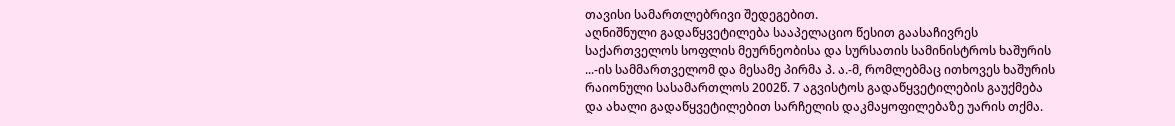თავისი სამართლებრივი შედეგებით.
აღნიშნული გადაწყვეტილება სააპელაციო წესით გაასაჩივრეს საქართველოს სოფლის მეურნეობისა და სურსათის სამინისტროს ხაშურის ...-ის სამმართველომ და მესამე პირმა პ. ა.-მ, რომლებმაც ითხოვეს ხაშურის რაიონული სასამართლოს 2002წ. 7 აგვისტოს გადაწყვეტილების გაუქმება და ახალი გადაწყვეტილებით სარჩელის დაკმაყოფილებაზე უარის თქმა.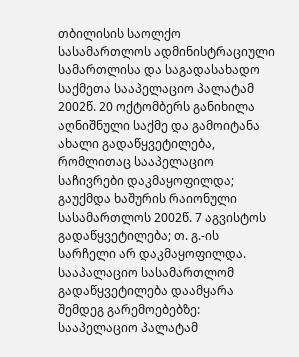თბილისის საოლქო სასამართლოს ადმინისტრაციული სამართლისა და საგადასახადო საქმეთა სააპელაციო პალატამ 2002წ. 20 ოქტომბერს განიხილა აღნიშნული საქმე და გამოიტანა ახალი გადაწყვეტილება, რომლითაც სააპელაციო საჩივრები დაკმაყოფილდა; გაუქმდა ხაშურის რაიონული სასამართლოს 2002წ. 7 აგვისტოს გადაწყვეტილება; თ. გ.-ის სარჩელი არ დაკმაყოფილდა.
სააპალაციო სასამართლომ გადაწყვეტილება დაამყარა შემდეგ გარემოებებზე:
სააპელაციო პალატამ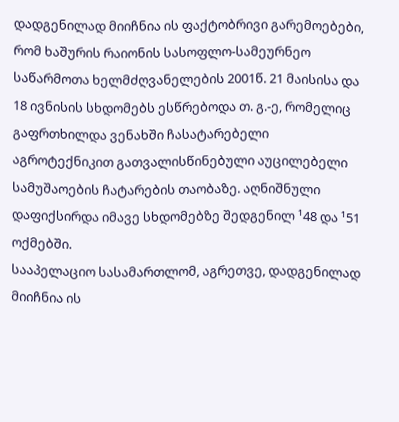დადგენილად მიიჩნია ის ფაქტობრივი გარემოებები, რომ ხაშურის რაიონის სასოფლო-სამეურნეო საწარმოთა ხელმძღვანელების 2001წ. 21 მაისისა და 18 ივნისის სხდომებს ესწრებოდა თ. გ.-ე, რომელიც გაფრთხილდა ვენახში ჩასატარებელი აგროტექნიკით გათვალისწინებული აუცილებელი სამუშაოების ჩატარების თაობაზე. აღნიშნული დაფიქსირდა იმავე სხდომებზე შედგენილ ¹48 და ¹51 ოქმებში.
სააპელაციო სასამართლომ, აგრეთვე, დადგენილად მიიჩნია ის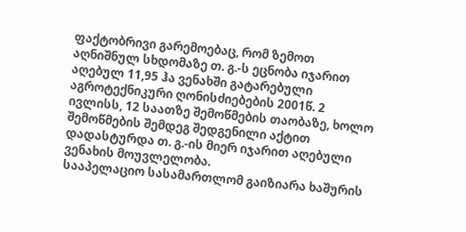ფაქტობრივი გარემოებაც, რომ ზემოთ აღნიშნულ სხდომაზე თ. გ.-ს ეცნობა იჯარით აღებულ 11,95 ჰა ვენახში გატარებული აგროტექნიკური ღონისძიებების 2001წ. 2 ივლისს, 12 საათზე შემოწმების თაობაზე, ხოლო შემოწმების შემდეგ შედგენილი აქტით დადასტურდა თ. გ.-ის მიერ იჯარით აღებული ვენახის მოუვლელობა.
სააპელაციო სასამართლომ გაიზიარა ხაშურის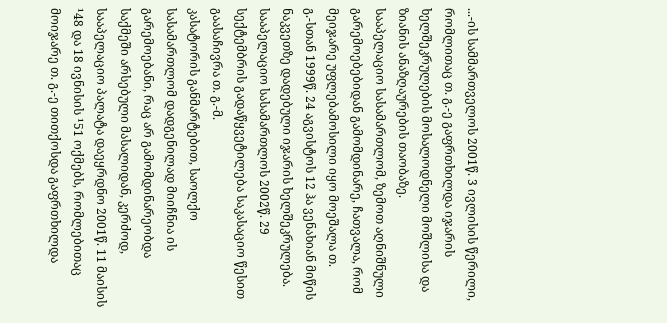...-ის სამმართველოს 2001წ. 3 ივლისის წერილი, რომლითაც თ. გ.-ე გაფრთხილდა იჯარის ხელშეკრულების მოსალოდნელი მოშლისა და ზიანის ანაზღაურების თაობაზე.
სააპელაციო სასამართლომ, ზემოთ აღნიშნული გარემოებებიდან გამომდინარე, ჩათვალა, რომ მეიჯარე უფლებამოსილი იყო მოეშალა თ. გ.-სთან 1999წ. 24 აგვისტოს 12 ჰა ვენახიან მიწის ნაკვეთზე დადებული იჯარის ხელშეკრულება.
სააპელაციო სასამართლოს 2002წ. 29 სექტემბრის გადაწყვეტილება საკასაციო წესით გაასაჩივრა თ. გ.-მ.
კასატორის განმარტებით, საოლქო სასამართლომ დადგენილად მიიჩნია ის გარემოებანი, რაც არ გამომდინარეობდა საქმეში არსებული მასალიდან, კერძოდ, სააპელაციო პალატა დაეყრდნო 2001წ. 11 მაისის ¹48 და 18 ივნისის ¹51 ოქმებს, რომლებითაც მოიჯარე თ. გ.-ე თითქოსდა გაფრთხილდა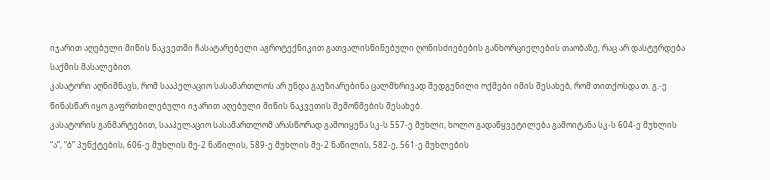იჯარით აღებული მიწის ნაკვეთში ჩასატარებელი აგროტექნიკით გათვალისწინებული ღონისძიებების განხორციელების თაობაზე, რაც არ დასტურდება საქმის მასალებით.
კასატორი აღნიშნავს, რომ სააპელაციო სასამართლოს არ უნდა გაეზიარებინა ცალმხრივად შედგენილი ოქმები იმის შესახებ, რომ თითქოსდა თ. გ.-ე წინასწარ იყო გაფრთხილებული იჯარით აღებული მიწის ნაკვეთის შემოწმების შესახებ.
კასატორის განმარტებით, სააპელაციო სასამართლომ არასწორად გამოიყენა სკ-ს 557-ე მუხლი, ხოლო გადაწყვეტილება გამოიტანა სკ-ს 604-ე მუხლის “ა”, “ბ” პუნქტების, 606-ე მუხლის მე-2 ნაწილის, 589-ე მუხლის მე-2 ნაწილის, 582-ე, 561-ე მუხლების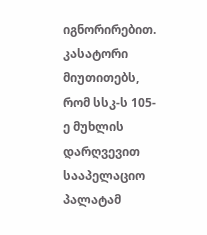იგნორირებით.
კასატორი მიუთითებს, რომ სსკ-ს 105-ე მუხლის დარღვევით სააპელაციო პალატამ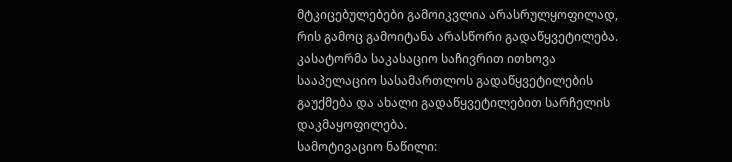მტკიცებულებები გამოიკვლია არასრულყოფილად, რის გამოც გამოიტანა არასწორი გადაწყვეტილება.
კასატორმა საკასაციო საჩივრით ითხოვა სააპელაციო სასამართლოს გადაწყვეტილების გაუქმება და ახალი გადაწყვეტილებით სარჩელის დაკმაყოფილება.
სამოტივაციო ნაწილი: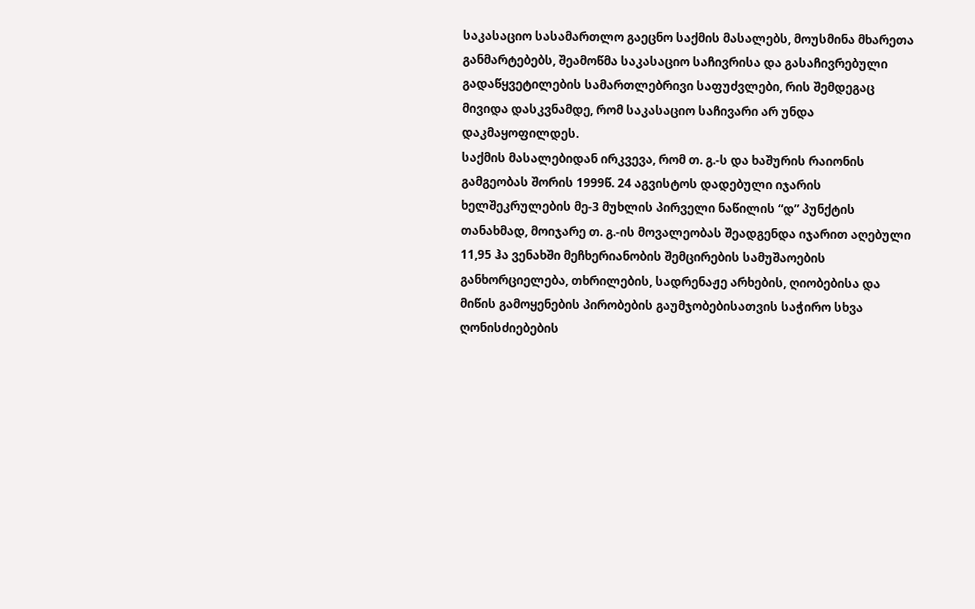საკასაციო სასამართლო გაეცნო საქმის მასალებს, მოუსმინა მხარეთა განმარტებებს, შეამოწმა საკასაციო საჩივრისა და გასაჩივრებული გადაწყვეტილების სამართლებრივი საფუძვლები, რის შემდეგაც მივიდა დასკვნამდე, რომ საკასაციო საჩივარი არ უნდა დაკმაყოფილდეს.
საქმის მასალებიდან ირკვევა, რომ თ. გ.-ს და ხაშურის რაიონის გამგეობას შორის 1999წ. 24 აგვისტოს დადებული იჯარის ხელშეკრულების მე-3 მუხლის პირველი ნაწილის “დ” პუნქტის თანახმად, მოიჯარე თ. გ.-ის მოვალეობას შეადგენდა იჯარით აღებული 11,95 ჰა ვენახში მეჩხერიანობის შემცირების სამუშაოების განხორციელება, თხრილების, სადრენაჟე არხების, ღიობებისა და მიწის გამოყენების პირობების გაუმჯობებისათვის საჭირო სხვა ღონისძიებების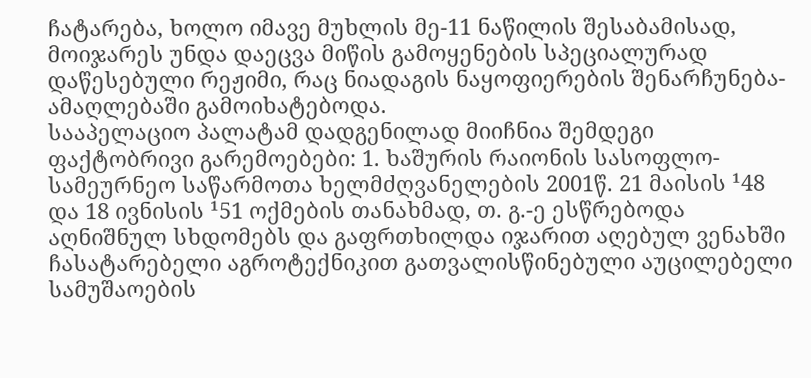ჩატარება, ხოლო იმავე მუხლის მე-11 ნაწილის შესაბამისად, მოიჯარეს უნდა დაეცვა მიწის გამოყენების სპეციალურად დაწესებული რეჟიმი, რაც ნიადაგის ნაყოფიერების შენარჩუნება-ამაღლებაში გამოიხატებოდა.
სააპელაციო პალატამ დადგენილად მიიჩნია შემდეგი ფაქტობრივი გარემოებები: 1. ხაშურის რაიონის სასოფლო-სამეურნეო საწარმოთა ხელმძღვანელების 2001წ. 21 მაისის ¹48 და 18 ივნისის ¹51 ოქმების თანახმად, თ. გ.-ე ესწრებოდა აღნიშნულ სხდომებს და გაფრთხილდა იჯარით აღებულ ვენახში ჩასატარებელი აგროტექნიკით გათვალისწინებული აუცილებელი სამუშაოების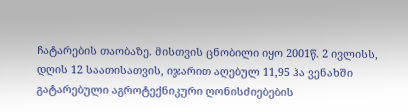ჩატარების თაობაზე. მისთვის ცნობილი იყო 2001წ. 2 ივლისს, დღის 12 საათისათვის, იჯარით აღებულ 11,95 ჰა ვენახში გატარებული აგროტექნიკური ღონისძიებების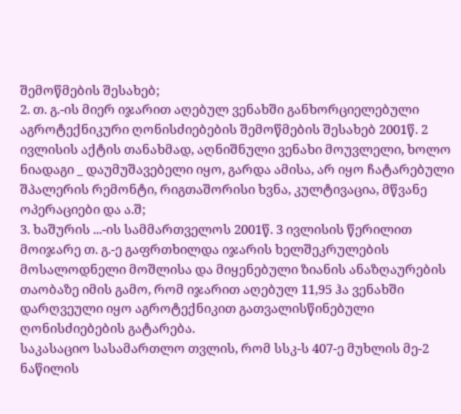შემოწმების შესახებ;
2. თ. გ.-ის მიერ იჯარით აღებულ ვენახში განხორციელებული აგროტექნიკური ღონისძიებების შემოწმების შესახებ 2001წ. 2 ივლისის აქტის თანახმად, აღნიშნული ვენახი მოუვლელი, ხოლო ნიადაგი _ დაუმუშავებელი იყო, გარდა ამისა, არ იყო ჩატარებული შპალერის რემონტი, რიგთაშორისი ხვნა, კულტივაცია, მწვანე ოპერაციები და ა.შ;
3. ხაშურის ...-ის სამმართველოს 2001წ. 3 ივლისის წერილით მოიჯარე თ. გ.-ე გაფრთხილდა იჯარის ხელშეკრულების მოსალოდნელი მოშლისა და მიყენებული ზიანის ანაზღაურების თაობაზე იმის გამო, რომ იჯარით აღებულ 11,95 ჰა ვენახში დარღვეული იყო აგროტექნიკით გათვალისწინებული ღონისძიებების გატარება.
საკასაციო სასამართლო თვლის, რომ სსკ-ს 407-ე მუხლის მე-2 ნაწილის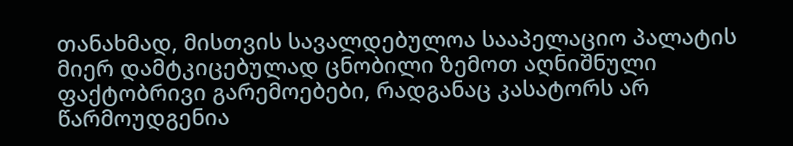თანახმად, მისთვის სავალდებულოა სააპელაციო პალატის მიერ დამტკიცებულად ცნობილი ზემოთ აღნიშნული ფაქტობრივი გარემოებები, რადგანაც კასატორს არ წარმოუდგენია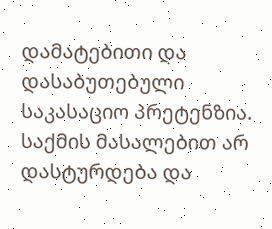დამატებითი და დასაბუთებული საკასაციო პრეტენზია.
საქმის მასალებით არ დასტურდება და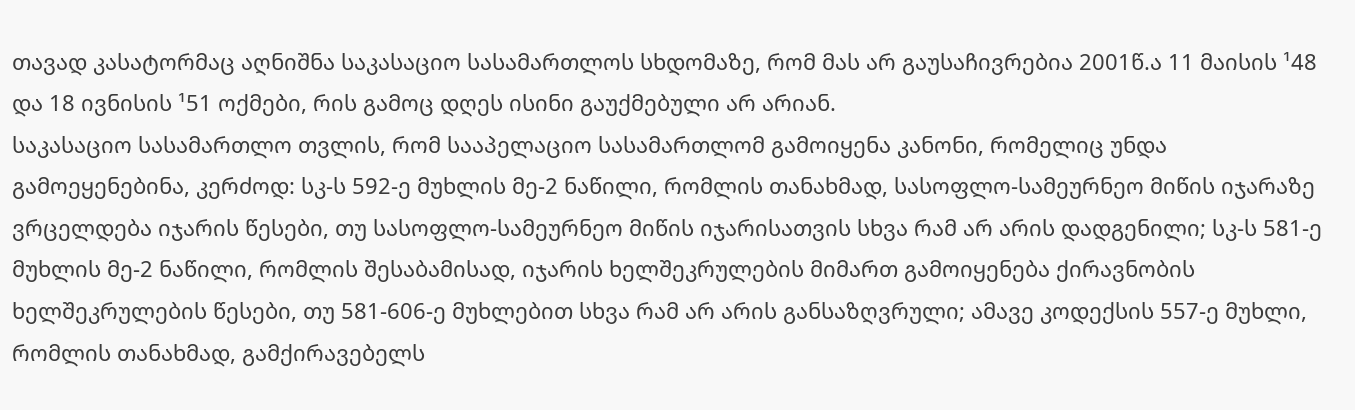თავად კასატორმაც აღნიშნა საკასაციო სასამართლოს სხდომაზე, რომ მას არ გაუსაჩივრებია 2001წ.ა 11 მაისის ¹48 და 18 ივნისის ¹51 ოქმები, რის გამოც დღეს ისინი გაუქმებული არ არიან.
საკასაციო სასამართლო თვლის, რომ სააპელაციო სასამართლომ გამოიყენა კანონი, რომელიც უნდა გამოეყენებინა, კერძოდ: სკ-ს 592-ე მუხლის მე-2 ნაწილი, რომლის თანახმად, სასოფლო-სამეურნეო მიწის იჯარაზე ვრცელდება იჯარის წესები, თუ სასოფლო-სამეურნეო მიწის იჯარისათვის სხვა რამ არ არის დადგენილი; სკ-ს 581-ე მუხლის მე-2 ნაწილი, რომლის შესაბამისად, იჯარის ხელშეკრულების მიმართ გამოიყენება ქირავნობის ხელშეკრულების წესები, თუ 581-606-ე მუხლებით სხვა რამ არ არის განსაზღვრული; ამავე კოდექსის 557-ე მუხლი, რომლის თანახმად, გამქირავებელს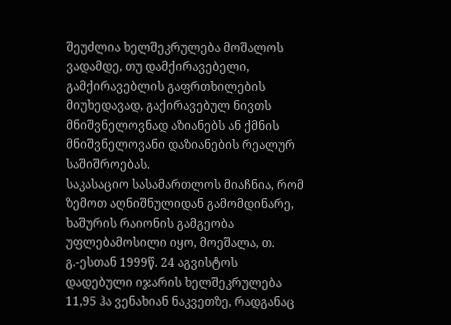შეუძლია ხელშეკრულება მოშალოს ვადამდე, თუ დამქირავებელი, გამქირავებლის გაფრთხილების მიუხედავად, გაქირავებულ ნივთს მნიშვნელოვნად აზიანებს ან ქმნის მნიშვნელოვანი დაზიანების რეალურ საშიშროებას.
საკასაციო სასამართლოს მიაჩნია, რომ ზემოთ აღნიშნულიდან გამომდინარე, ხაშურის რაიონის გამგეობა უფლებამოსილი იყო, მოეშალა, თ. გ.-ესთან 1999წ. 24 აგვისტოს დადებული იჯარის ხელშეკრულება 11,95 ჰა ვენახიან ნაკვეთზე, რადგანაც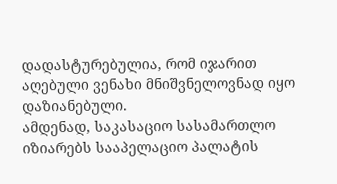დადასტურებულია, რომ იჯარით აღებული ვენახი მნიშვნელოვნად იყო დაზიანებული.
ამდენად, საკასაციო სასამართლო იზიარებს სააპელაციო პალატის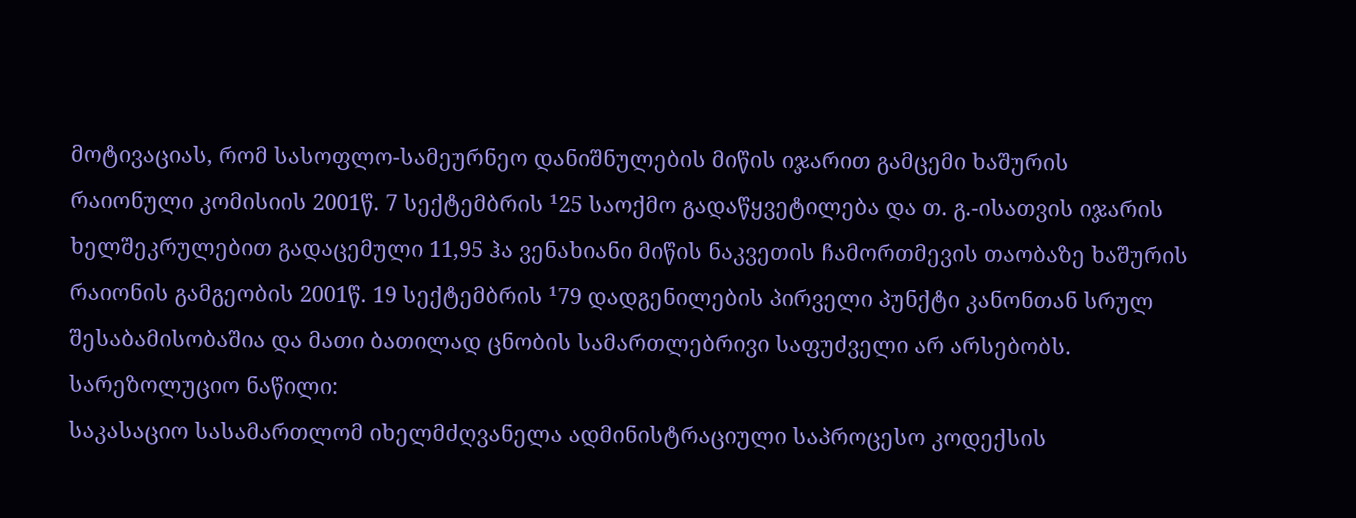მოტივაციას, რომ სასოფლო-სამეურნეო დანიშნულების მიწის იჯარით გამცემი ხაშურის რაიონული კომისიის 2001წ. 7 სექტემბრის ¹25 საოქმო გადაწყვეტილება და თ. გ.-ისათვის იჯარის ხელშეკრულებით გადაცემული 11,95 ჰა ვენახიანი მიწის ნაკვეთის ჩამორთმევის თაობაზე ხაშურის რაიონის გამგეობის 2001წ. 19 სექტემბრის ¹79 დადგენილების პირველი პუნქტი კანონთან სრულ შესაბამისობაშია და მათი ბათილად ცნობის სამართლებრივი საფუძველი არ არსებობს.
სარეზოლუციო ნაწილი:
საკასაციო სასამართლომ იხელმძღვანელა ადმინისტრაციული საპროცესო კოდექსის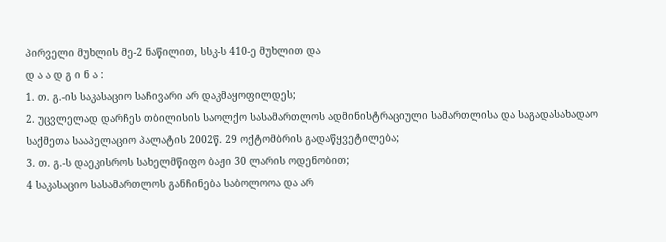პირველი მუხლის მე-2 ნაწილით, სსკ-ს 410-ე მუხლით და
დ ა ა დ გ ი ნ ა :
1. თ. გ.-ის საკასაციო საჩივარი არ დაკმაყოფილდეს;
2. უცვლელად დარჩეს თბილისის საოლქო სასამართლოს ადმინისტრაციული სამართლისა და საგადასახადაო საქმეთა სააპელაციო პალატის 2002წ. 29 ოქტომბრის გადაწყვეტილება;
3. თ. გ.-ს დაეკისროს სახელმწიფო ბაჟი 30 ლარის ოდენობით;
4 საკასაციო სასამართლოს განჩინება საბოლოოა და არ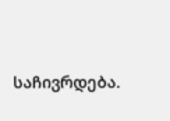საჩივრდება.